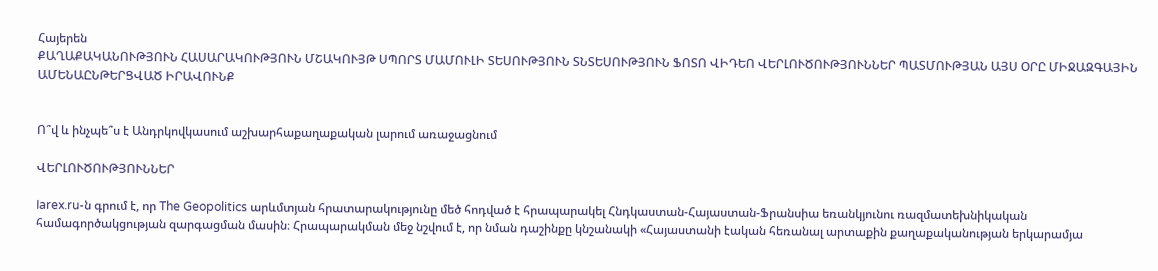Հայերեն
ՔԱՂԱՔԱԿԱՆՈՒԹՅՈՒՆ ՀԱՍԱՐԱԿՈՒԹՅՈՒՆ ՄՇԱԿՈՒՅԹ ՍՊՈՐՏ ՄԱՄՈՒԼԻ ՏԵՍՈՒԹՅՈՒՆ ՏՆՏԵՍՈՒԹՅՈՒՆ ՖՈՏՈ ՎԻԴԵՈ ՎԵՐԼՈՒԾՈՒԹՅՈՒՆՆԵՐ ՊԱՏՄՈՒԹՅԱՆ ԱՅՍ ՕՐԸ ՄԻՋԱԶԳԱՅԻՆ ԱՄԵՆԱԸՆԹԵՐՑՎԱԾ ԻՐԱՎՈՒՆՔ


Ո՞վ և ինչպե՞ս է Անդրկովկասում աշխարհաքաղաքական լարում առաջացնում

ՎԵՐԼՈՒԾՈՒԹՅՈՒՆՆԵՐ

Iarex.ru-ն գրում է, որ The Geopolitics արևմտյան հրատարակությունը մեծ հոդված է հրապարակել Հնդկաստան-Հայաստան-Ֆրանսիա եռանկյունու ռազմատեխնիկական համագործակցության զարգացման մասին։ Հրապարակման մեջ նշվում է, որ նման դաշինքը կնշանակի «Հայաստանի էական հեռանալ արտաքին քաղաքականության երկարամյա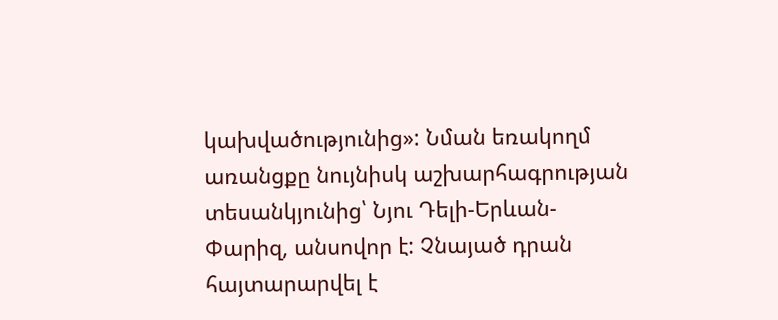կախվածությունից»: Նման եռակողմ առանցքը նույնիսկ աշխարհագրության տեսանկյունից՝ Նյու Դելի-Երևան-Փարիզ, անսովոր է: Չնայած դրան հայտարարվել է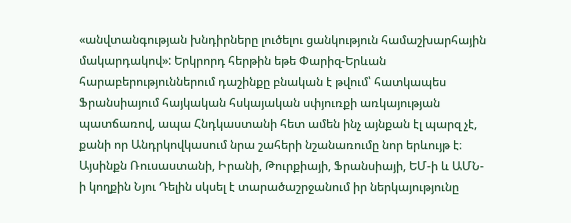«անվտանգության խնդիրները լուծելու ցանկություն համաշխարհային մակարդակով»: Երկրորդ հերթին եթե Փարիզ-Երևան հարաբերություններում դաշինքը բնական է թվում՝ հատկապես Ֆրանսիայում հայկական հսկայական սփյուռքի առկայության պատճառով, ապա Հնդկաստանի հետ ամեն ինչ այնքան էլ պարզ չէ, քանի որ Անդրկովկասում նրա շահերի նշանառումը նոր երևույթ է։ Այսինքն Ռուսաստանի, Իրանի, Թուրքիայի, Ֆրանսիայի, ԵՄ-ի և ԱՄՆ-ի կողքին Նյու Դելին սկսել է տարածաշրջանում իր ներկայությունը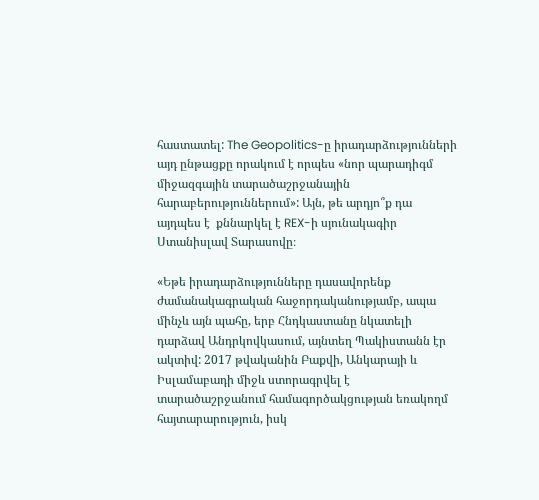հաստատել: The Geopolitics-ը իրադարձությունների այդ ընթացքը որակում է որպես «նոր պարադիգմ միջազգային տարածաշրջանային հարաբերություններում»: Այն, թե արդյո՞ք դա այդպես է  քննարկել է REX-ի սյունակագիր Ստանիսլավ Տարասովը։

«Եթե իրադարձությունները դասավորենք ժամանակագրական հաջորդականությամբ, ապա մինչև այն պահը, երբ Հնդկաստանը նկատելի դարձավ Անդրկովկասում, այնտեղ Պակիստանն էր ակտիվ: 2017 թվականին Բաքվի, Անկարայի և Իսլամաբադի միջև ստորագրվել է տարածաշրջանում համագործակցության եռակողմ հայտարարություն, իսկ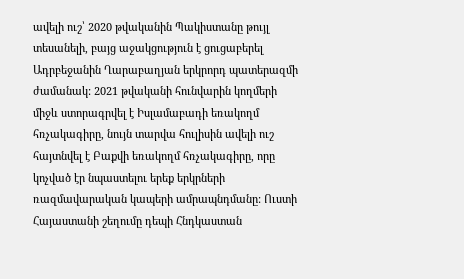ավելի ուշ՝ 2020 թվականին Պակիստանը թույլ տեսանելի, բայց աջակցություն է ցուցաբերել Ադրբեջանին Ղարաբաղյան երկրորդ պատերազմի ժամանակ: 2021 թվականի հունվարին կողմերի միջև ստորագրվել է Իսլամաբադի եռակողմ հռչակագիրը, նույն տարվա հուլիսին ավելի ուշ հայտնվել է Բաքվի եռակողմ հռչակագիրը, որը կոչված էր նպաստելու երեք երկրների ռազմավարական կապերի ամրապնդմանը: Ուստի Հայաստանի շեղումը դեպի Հնդկաստան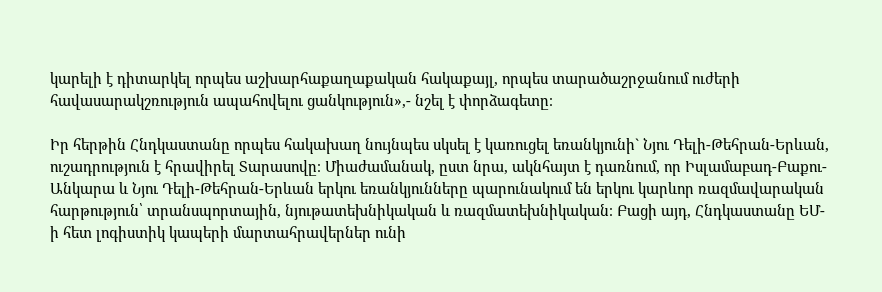կարելի է դիտարկել որպես աշխարհաքաղաքական հակաքայլ, որպես տարածաշրջանում ուժերի հավասարակշռություն ապահովելու ցանկություն»,- նշել է փորձագետը։

Իր հերթին Հնդկաստանը որպես հակախաղ նույնպես սկսել է կառուցել եռանկյունի` Նյու Դելի-Թեհրան-Երևան, ուշադրություն է հրավիրել Տարասովը։ Միաժամանակ, ըստ նրա, ակնհայտ է դառնում, որ Իսլամաբադ-Բաքու-Անկարա և Նյու Դելի-Թեհրան-Երևան երկու եռանկյունները պարունակում են երկու կարևոր ռազմավարական հարթություն՝ տրանսպորտային, նյութատեխնիկական և ռազմատեխնիկական։ Բացի այդ, Հնդկաստանը ԵՄ-ի հետ լոգիստիկ կապերի մարտահրավերներ ունի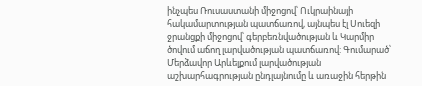ինչպես Ռուսաստանի միջոցով՝ Ուկրաինայի հակամարտության պատճառով, այնպես էլ Սուեզի ջրանցքի միջոցով՝ գերբեռնվածության և Կարմիր ծովում աճող լարվածության պատճառով: Գումարած՝ Մերձավոր Արևելքում լարվածության աշխարհագրության ընդլայնումը և առաջին հերթին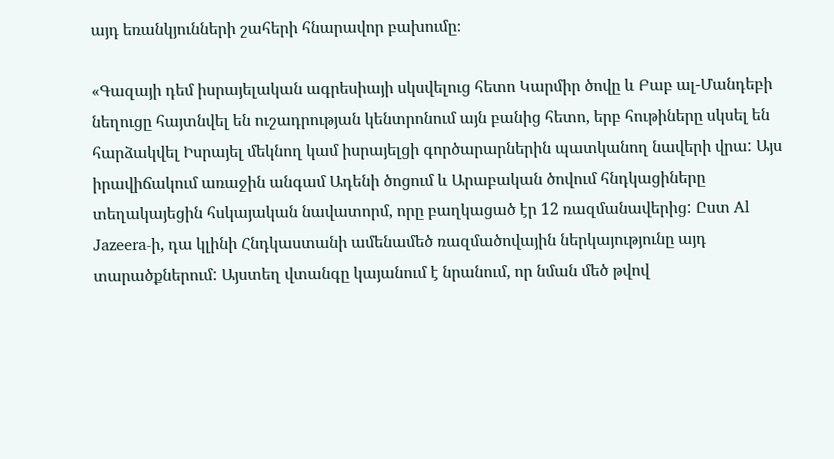այդ եռանկյունների շահերի հնարավոր բախումը։

«Գազայի դեմ իսրայելական ագրեսիայի սկսվելուց հետո Կարմիր ծովը և Բաբ ալ-Մանդեբի նեղուցը հայտնվել են ուշադրության կենտրոնում այն բանից հետո, երբ հութիները սկսել են հարձակվել Իսրայել մեկնող կամ իսրայելցի գործարարներին պատկանող նավերի վրա: Այս իրավիճակում առաջին անգամ Ադենի ծոցում և Արաբական ծովում հնդկացիները տեղակայեցին հսկայական նավատորմ, որը բաղկացած էր 12 ռազմանավերից: Ըստ Al Jazeera-ի, դա կլինի Հնդկաստանի ամենամեծ ռազմածովային ներկայությունը այդ տարածքներում: Այստեղ վտանգը կայանում է նրանում, որ նման մեծ թվով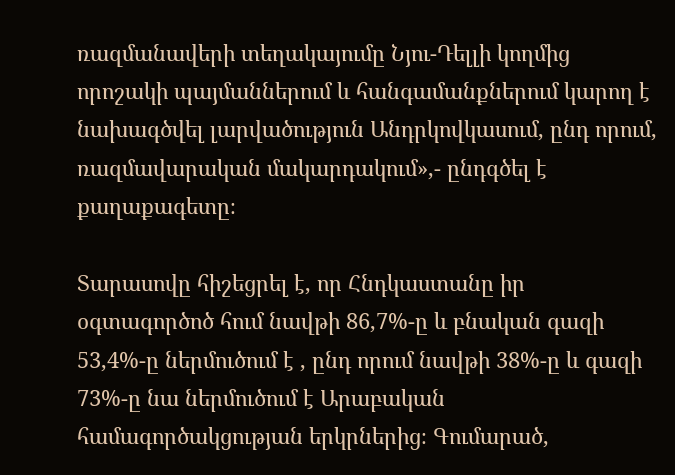ռազմանավերի տեղակայումը Նյու-Դելլի կողմից որոշակի պայմաններում և հանգամանքներում կարող է նախագծվել լարվածություն Անդրկովկասում, ընդ որում, ռազմավարական մակարդակում»,- ընդգծել է քաղաքագետը։

Տարասովը հիշեցրել է, որ Հնդկաստանը իր օգտագործոծ հում նավթի 86,7%-ը և բնական գազի 53,4%-ը ներմուծում է , ընդ որում նավթի 38%-ը և գազի 73%-ը նա ներմուծում է Արաբական համագործակցության երկրներից։ Գումարած,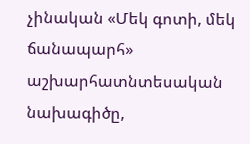չինական «Մեկ գոտի, մեկ ճանապարհ» աշխարհատնտեսական նախագիծը,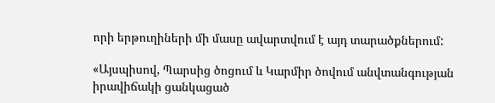որի երթուղիների մի մասը ավարտվում է այդ տարածքներում:

«Այսպիսով, Պարսից ծոցում և Կարմիր ծովում անվտանգության իրավիճակի ցանկացած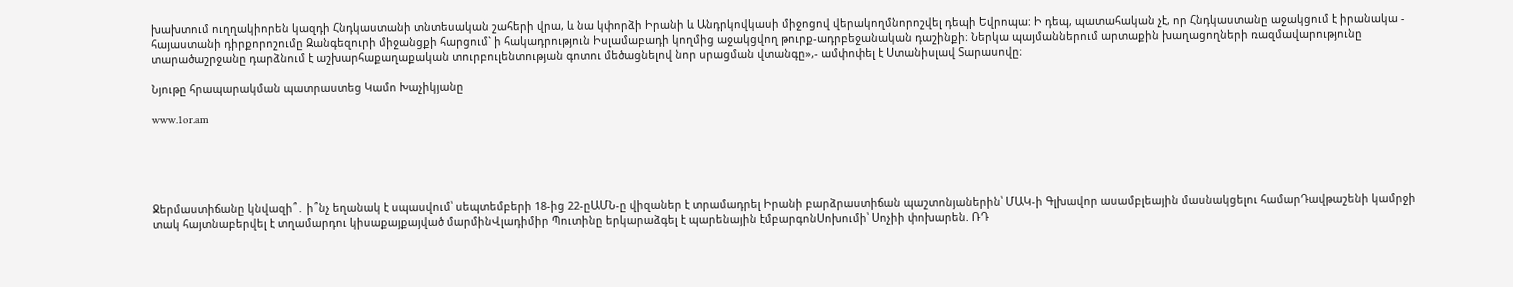խախտում ուղղակիորեն կազդի Հնդկաստանի տնտեսական շահերի վրա, և նա կփորձի Իրանի և Անդրկովկասի միջոցով վերակողմնորոշվել դեպի Եվրոպա: Ի դեպ, պատահական չէ, որ Հնդկաստանը աջակցում է իրանակա - հայաստանի դիրքորոշումը Զանգեզուրի միջանցքի հարցում` ի հակադրություն Իսլամաբադի կողմից աջակցվող թուրք-ադրբեջանական դաշինքի։ Ներկա պայմաններում արտաքին խաղացողների ռազմավարությունը տարածաշրջանը դարձնում է աշխարհաքաղաքական տուրբուլենտության գոտու մեծացնելով նոր սրացման վտանգը»,- ամփոփել է Ստանիսլավ Տարասովը։

Նյութը հրապարակման պատրաստեց Կամո Խաչիկյանը

www.1or.am





Ջերմաստիճանը կնվազի՞․ ի՞նչ եղանակ է սպասվում՝ սեպտեմբերի 18-ից 22-ըԱՄՆ-ը վիզաներ է տրամադրել Իրանի բարձրաստիճան պաշտոնյաներին՝ ՄԱԿ-ի Գլխավոր ասամբլեային մասնակցելու համարԴավթաշենի կամրջի տակ հայտնաբերվել է տղամարդու կիսաքայքայված մարմինՎլադիմիր Պուտինը երկարաձգել է պարենային էմբարգոնՍոխումի՝ Սոչիի փոխարեն. ՌԴ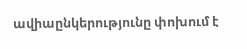ավիաընկերությունը փոխում է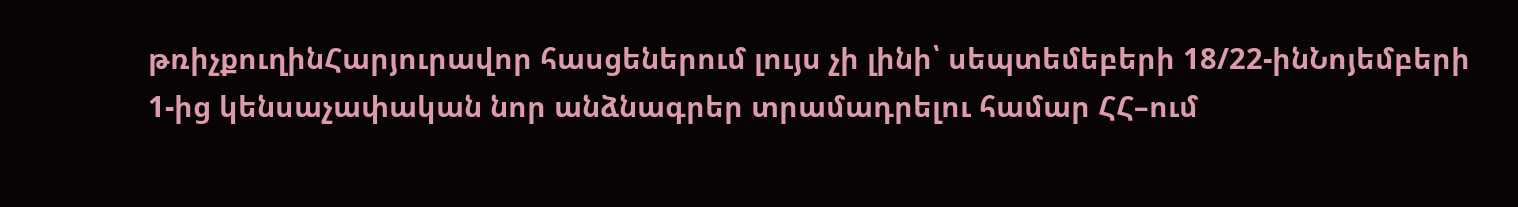թռիչքուղինՀարյուրավոր հասցեներում լույս չի լինի՝ սեպտեմեբերի 18/22-ինՆոյեմբերի 1-ից կենսաչափական նոր անձնագրեր տրամադրելու համար ՀՀ–ում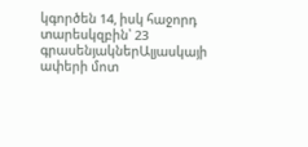կգործեն 14, իսկ հաջորդ տարեսկզբին՝ 23 գրասենյակներԱլյասկայի ափերի մոտ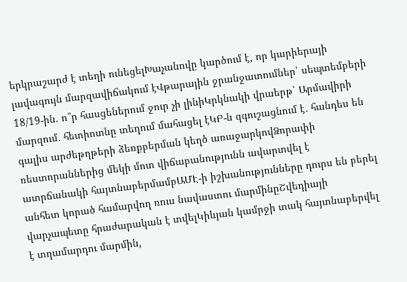երկրաշարժ է տեղի ունեցելԽաչանովը կարծում է, որ կարիերայի լավագույն մարզավիճակում էՎթարային ջրանջատումներ՝ սեպտեմբերի 18/19-ին. ո՞ր հասցեներում ջուր չի լինիԿրկնակի վրաերթ՝ Արմավիրի մարզում․ հետիոտնը տեղում մահացել էԿԲ-ն զգուշացնում է․ հանդես են գալիս արժեթղթերի ձեռքբերման կեղծ առաջարկովՁորափի ռեստորաններից մեկի մոտ վիճաբանությունն ավարտվել է ատրճանակի հայտնաբերմամբԱՄԷ-ի իշխանությունները դուրս են բերել անհետ կորած համարվող ռուս նավաստու մարմինըՇվեդիայի վարչապետը հրաժարական է տվելԿիևյան կամրջի տակ հայտնաբերվել է տղամարդու մարմին,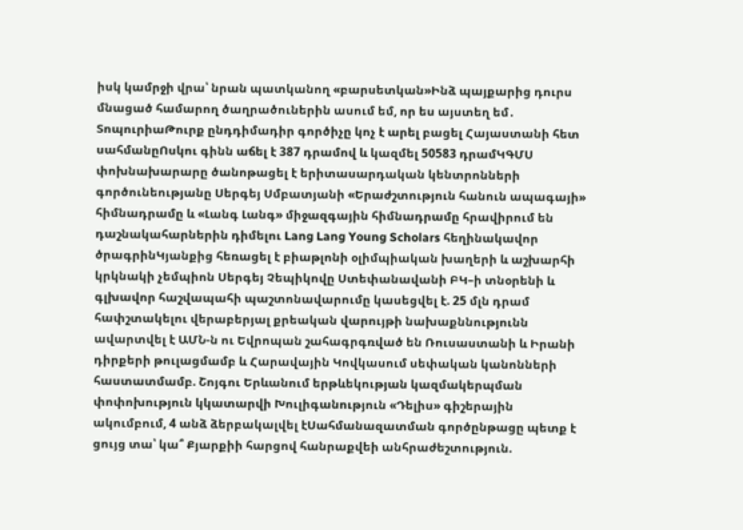իսկ կամրջի վրա՝ նրան պատկանող «բարսետկան»Ինձ պայքարից դուրս մնացած համարող ծաղրածուներին ասում եմ, որ ես այստեղ եմ․ ՏոպուրիաԹուրք ընդդիմադիր գործիչը կոչ է արել բացել Հայաստանի հետ սահմանըՈսկու գինն աճել է 387 դրամով և կազմել 50583 դրամԿԳՄՍ փոխնախարարը ծանոթացել է երիտասարդական կենտրոնների գործունեությանը Սերգեյ Սմբատյանի «Երաժշտություն հանուն ապագայի» հիմնադրամը և «Լանգ Լանգ» միջազգային հիմնադրամը հրավիրում են դաշնակահարներին դիմելու Lang Lang Young Scholars հեղինակավոր ծրագրինԿյանքից հեռացել է բիաթլոնի օլիմպիական խաղերի և աշխարհի կրկնակի չեմպիոն Սերգեյ Չեպիկովը Ստեփանավանի ԲԿ–ի տնօրենի և գլխավոր հաշվապահի պաշտոնավարումը կասեցվել է. 25 մլն դրամ հափշտակելու վերաբերյալ քրեական վարույթի նախաքննությունն ավարտվել է ԱՄՆ-ն ու Եվրոպան շահագրգռված են Ռուսաստանի և Իրանի դիրքերի թուլացմամբ և Հարավային Կովկասում սեփական կանոնների հաստատմամբ. Շոյգու Երևանում երթևեկության կազմակերպման փոփոխություն կկատարվի Խուլիգանություն «Դելիս» գիշերային ակումբում, 4 անձ ձերբակալվել էՍահմանազատման գործընթացը պետք է ցույց տա՝ կա՞ Քյարքիի հարցով հանրաքվեի անհրաժեշտություն.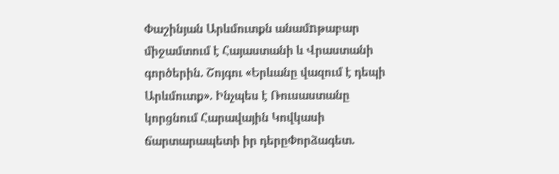Փաշինյան Արևմուտքն անամnթաբար միջամտում է Հայաստանի և Վրաստանի գործերին. Շոյգու «Երևանը վազում է դեպի Արևմուտք». Ինչպես է Ռուսաստանը կորցնում Հարավային Կովկասի ճարտարապետի իր դերըՓորձագետ.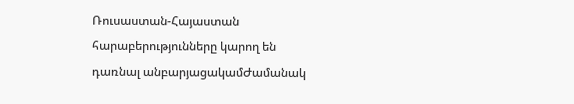Ռուսաստան-Հայաստան հարաբերությունները կարող են դառնալ անբարյացակամԺամանակ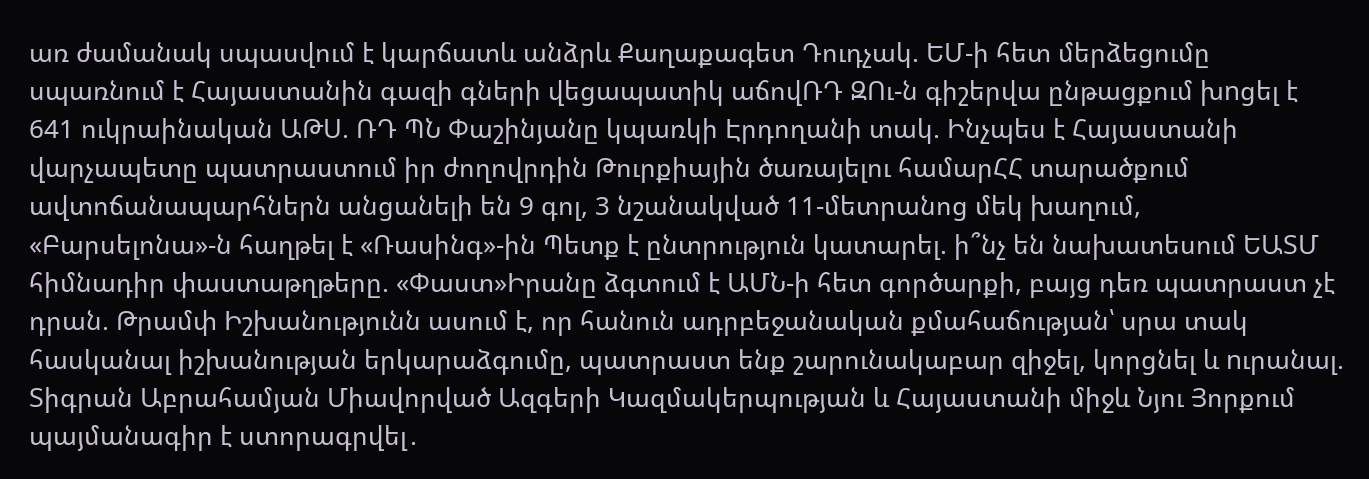առ ժամանակ սպասվում է կարճատև անձրև Քաղաքագետ Դուդչակ. ԵՄ-ի հետ մերձեցումը սպառնում է Հայաստանին գազի գների վեցապատիկ աճովՌԴ ԶՈւ-ն գիշերվա ընթացքում խnցել է 641 ուկրաինական ԱԹՍ. ՌԴ ՊՆ Փաշինյանը կպառկի Էրդողանի տակ. Ինչպես է Հայաստանի վարչապետը պատրաստում իր ժողովրդին Թուրքիային ծառայելու համարՀՀ տարածքում ավտոճանապարհներն անցանելի են 9 գոլ, 3 նշանակված 11-մետրանոց մեկ խաղում, «Բարսելոնա»-ն հաղթել է «Ռասինգ»-ին Պետք է ընտրություն կատարել. ի՞նչ են նախատեսում ԵԱՏՄ հիմնադիր փաստաթղթերը. «Փաստ»Իրանը ձգտում է ԱՄՆ-ի հետ գործարքի, բայց դեռ պատրաստ չէ դրան. Թրամփ Իշխանությունն ասում է, որ հանուն ադրբեջանական քմահաճության՝ սրա տակ հասկանալ իշխանության երկարաձգումը, պատրաստ ենք շարունակաբար զիջել, կորցնել և nւրանալ. Տիգրան Աբրահամյան Միավորված Ազգերի Կազմակերպության և Հայաստանի միջև Նյու Յորքում պայմանագիր է ստորագրվել․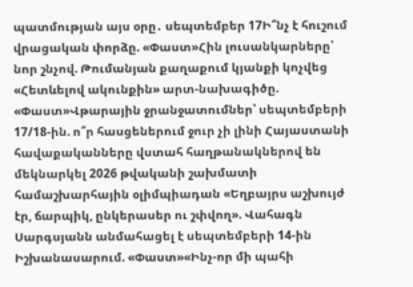պատմության այս օրը․ սեպտեմբեր 17Ի՞նչ է հուշում վրացական փորձը. «Փաստ»Հին լուսանկարները՝ նոր շնչով. Թումանյան քաղաքում կյանքի կոչվեց «Հետևելով ակունքին» արտ-նախագիծը. «Փաստ»Վթարային ջրանջատումներ՝ սեպտեմբերի 17/18-ին. ո՞ր հասցեներում ջուր չի լինի Հայաստանի հավաքականները վստահ հաղթանակներով են մեկնարկել 2026 թվականի շախմատի համաշխարհային օլիմպիադան «Եղբայրս աշխույժ էր, ճարպիկ, ընկերասեր ու շփվող». Վահագն Սարգսյանն անմահացել է սեպտեմբերի 14-ին Իշխանասարում. «Փաստ»«Ինչ-որ մի պահի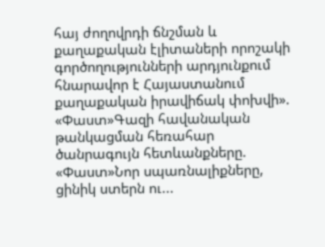հայ ժողովրդի ճնշման և քաղաքական էլիտաների որոշակի գործողությունների արդյունքում հնարավոր է Հայաստանում քաղաքական իրավիճակ փոխվի». «Փաստ»Գազի հավանական թանկացման հեռահար ծանրագույն հետևանքները. «Փաստ»Նոր սպառնալիքները, ցինիկ ստերն ու...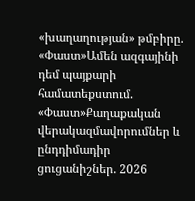«խաղաղության» թմբիրը. «Փաստ»Ամեն ազգայինի դեմ պայքարի համատեքստում. «Փաստ»Քաղաքական վերակազմավորումներ և ընդդիմադիր ցուցանիշներ. 2026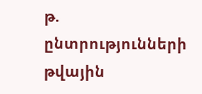թ. ընտրությունների թվային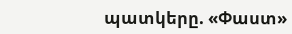պատկերը. «Փաստ»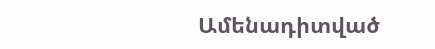Ամենադիտված